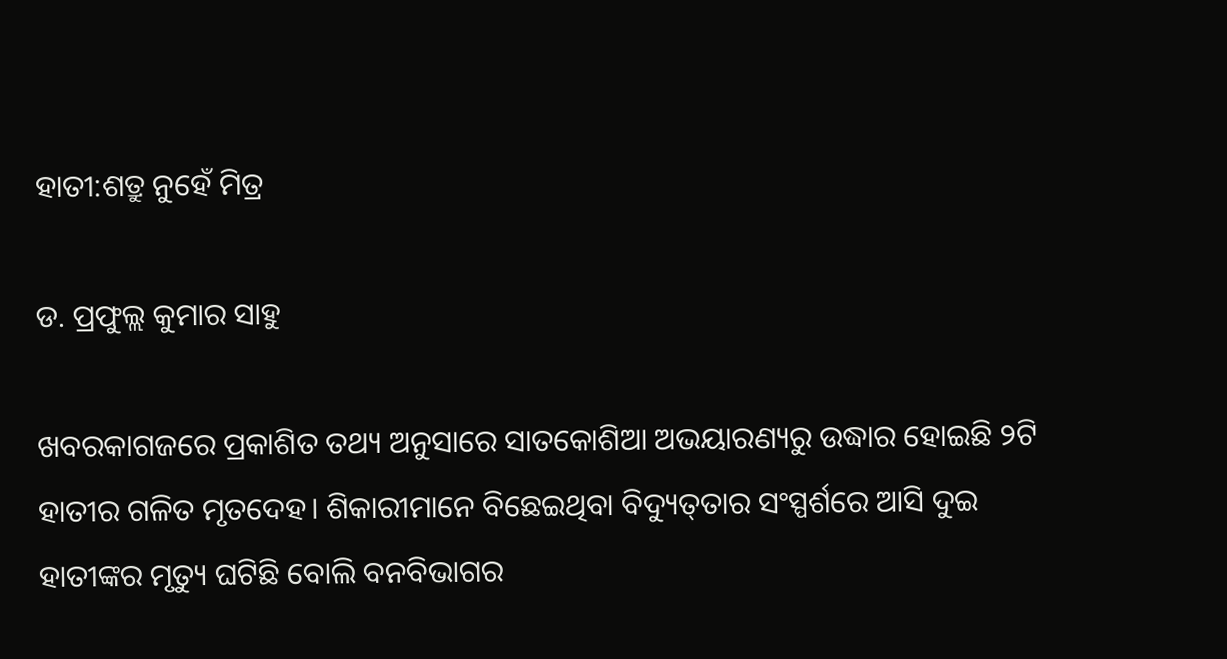ହାତୀ:ଶତ୍ରୁ ନୁହେଁ ମିତ୍ର

ଡ. ପ୍ରଫୁଲ୍ଲ କୁମାର ସାହୁ

ଖବରକାଗଜରେ ପ୍ରକାଶିତ ତଥ୍ୟ ଅନୁସାରେ ସାତକୋଶିଆ ଅଭୟାରଣ୍ୟରୁ ଉଦ୍ଧାର ହୋଇଛି ୨ଟି ହାତୀର ଗଳିତ ମୃତଦେହ। ଶିକାରୀମାନେ ବିଛେଇଥିବା ବିଦ୍ୟୁତ୍‌ତାର ସଂସ୍ପର୍ଶରେ ଆସି ଦୁଇ ହାତୀଙ୍କର ମୃତ୍ୟୁ ଘଟିଛି ବୋଲି ବନବିଭାଗର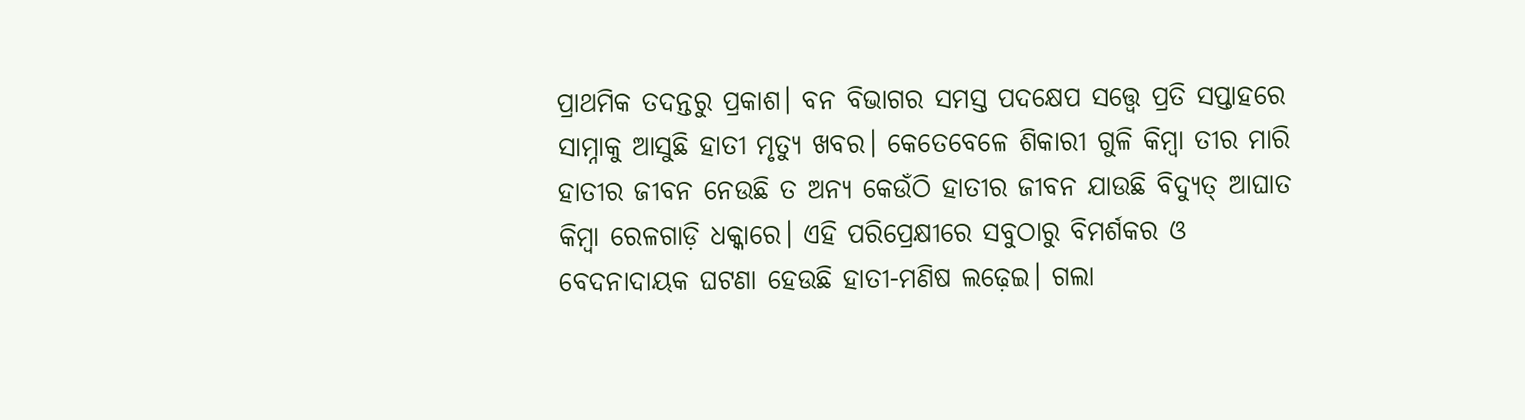ପ୍ରାଥମିକ ତଦନ୍ତରୁ ପ୍ରକାଶ। ବନ ବିଭାଗର ସମସ୍ତ ପଦକ୍ଷେପ ସତ୍ତ୍ୱେ ପ୍ରତି ସପ୍ତାହରେ ସାମ୍ନାକୁ ଆସୁଛି ହାତୀ ମୃତ୍ୟୁ ଖବର। କେତେବେଳେ ଶିକାରୀ ଗୁଳି କିମ୍ବା ତୀର ମାରି ହାତୀର ଜୀବନ ନେଉଛି ତ ଅନ୍ୟ କେଉଁଠି ହାତୀର ଜୀବନ ଯାଉଛି ବିଦ୍ୟୁତ୍‌ ଆଘାତ କିମ୍ବା ରେଳଗାଡ଼ି ଧକ୍କାରେ। ଏହି ପରିପ୍ରେକ୍ଷୀରେ ସବୁଠାରୁ ବିମର୍ଶକର ଓ ବେଦନାଦାୟକ ଘଟଣା ହେଉଛି ହାତୀ-ମଣିଷ ଲଢ଼େଇ। ଗଲା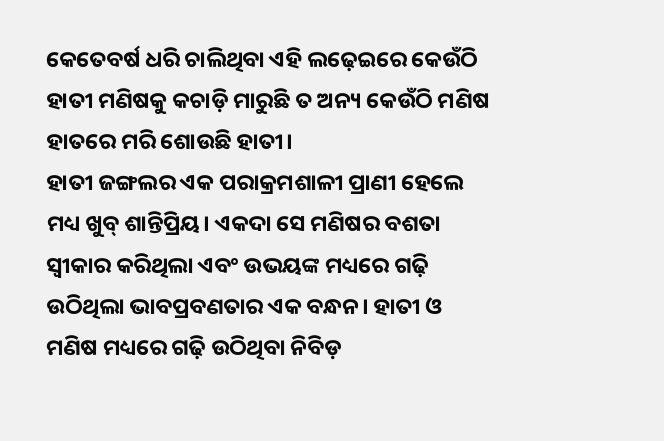କେତେବର୍ଷ ଧରି ଚାଲିଥିବା ଏହି ଲଢ଼େଇରେ କେଉଁଠି ହାତୀ ମଣିଷକୁ କଚାଡ଼ି ମାରୁଛି ତ ଅନ୍ୟ କେଉଁଠି ମଣିଷ ହାତରେ ମରି ଶୋଉଛି ହାତୀ।
ହାତୀ ଜଙ୍ଗଲର ଏକ ପରାକ୍ରମଶାଳୀ ପ୍ରାଣୀ ହେଲେ ମଧ୍ୟ ଖୁବ୍‌ ଶାନ୍ତିପ୍ରିୟ। ଏକଦା ସେ ମଣିଷର ବଶତା ସ୍ବୀକାର କରିଥିଲା ଏବଂ ଉଭୟଙ୍କ ମଧ୍ୟରେ ଗଢ଼ି ଉଠିଥିଲା ଭାବପ୍ରବଣତାର ଏକ ବନ୍ଧନ। ହାତୀ ଓ ମଣିଷ ମଧ୍ୟରେ ଗଢ଼ି ଉଠିଥିବା ନିବିଡ଼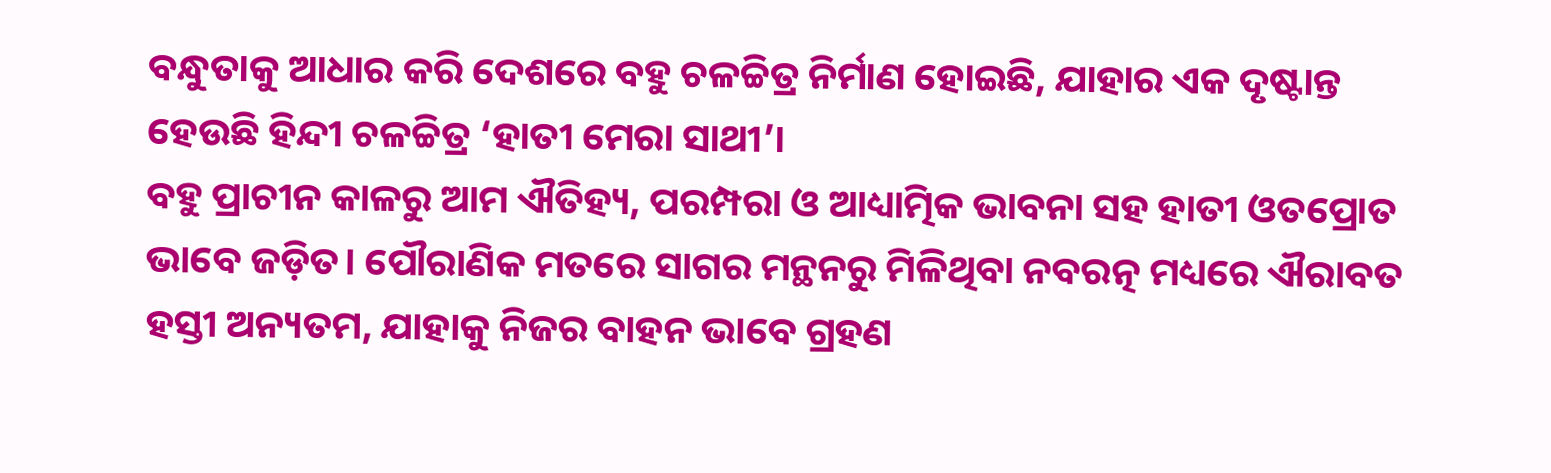ବନ୍ଧୁତାକୁ ଆଧାର କରି ଦେଶରେ ବହୁ ଚଳଚ୍ଚିତ୍ର ନିର୍ମାଣ ହୋଇଛି, ଯାହାର ଏକ ଦୃଷ୍ଟାନ୍ତ ହେଉଛି ହିନ୍ଦୀ ଚଳଚ୍ଚିତ୍ର ‘ହାତୀ ମେରା ସାଥୀ’।
ବହୁ ପ୍ରାଚୀନ କାଳରୁ ଆମ ଐତିହ୍ୟ, ପରମ୍ପରା ଓ ଆଧ୍ୟାତ୍ମିକ ଭାବନା ସହ ହାତୀ ଓତପ୍ରୋତ ଭାବେ ଜଡ଼ିତ। ପୌରାଣିକ ମତରେ ସାଗର ମନ୍ଥନରୁ ମିଳିଥିବା ନବରତ୍ନ ମଧ୍ୟରେ ଐରାବତ ହସ୍ତୀ ଅନ୍ୟତମ, ଯାହାକୁ ନିଜର ବାହନ ଭାବେ ଗ୍ରହଣ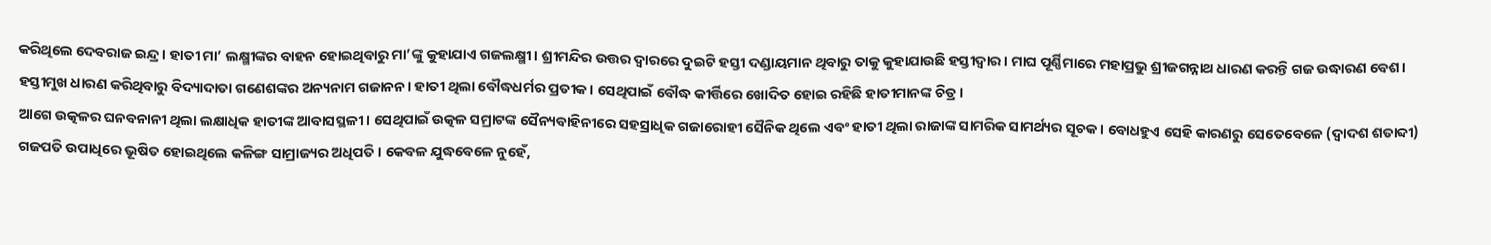କରିଥିଲେ ଦେବରାଜ ଇନ୍ଦ୍ର। ହାତୀ ମା’ ଲକ୍ଷ୍ମୀଙ୍କର ବାହନ ହୋଇଥିବାରୁ ମା’ଙ୍କୁ କୁହାଯାଏ ଗଜଲକ୍ଷ୍ମୀ। ଶ୍ରୀମନ୍ଦିର ଉତ୍ତର ଦ୍ୱାରରେ ଦୁଇଟି ହସ୍ତୀ ଦଣ୍ଡାୟମାନ ଥିବାରୁ ତାକୁ କୁହାଯାଉଛି ହସ୍ତୀଦ୍ୱାର। ମାଘ ପୂର୍ଣ୍ଣିମାରେ ମହାପ୍ରଭୁ ଶ୍ରୀଜଗନ୍ନାଥ ଧାରଣ କରନ୍ତି ଗଜ ଉଦ୍ଧାରଣ ବେଶ। ହସ୍ତୀମୁଖ ଧାରଣ କରିଥିବାରୁ ବିଦ୍ୟାଦାତା ଗଣେଶଙ୍କର ଅନ୍ୟନାମ ଗଜାନନ। ହାତୀ ଥିଲା ବୌଦ୍ଧଧର୍ମର ପ୍ରତୀକ। ସେଥିପାଇଁ ବୌଦ୍ଧ କୀର୍ତ୍ତିରେ ଖୋଦିତ ହୋଇ ରହିଛି ହାତୀମାନଙ୍କ ଚିତ୍ର।
ଆଗେ ଉତ୍କଳର ଘନବନାନୀ ଥିଲା ଲକ୍ଷାଧିକ ହାତୀଙ୍କ ଆବାସସ୍ଥଳୀ। ସେଥିପାଇଁ ଉତ୍କଳ ସମ୍ରାଟଙ୍କ ସୈନ୍ୟବାହିନୀରେ ସହସ୍ରାଧିକ ଗଜାରୋହୀ ସୈନିକ ଥିଲେ ଏବଂ ହାତୀ ଥିଲା ରାଜାଙ୍କ ସାମରିକ ସାମର୍ଥ୍ୟର ସୂଚକ। ବୋଧହୁଏ ସେହି କାରଣରୁ ସେତେବେଳେ (ଦ୍ୱାଦଶ ଶତାବ୍ଦୀ) ଗଜପତି ଉପାଧିରେ ଭୂଷିତ ହୋଇଥିଲେ କଳିଙ୍ଗ ସାମ୍ରାଜ୍ୟର ଅଧିପତି। କେବଳ ଯୁଦ୍ଧବେଳେ ନୁହେଁ,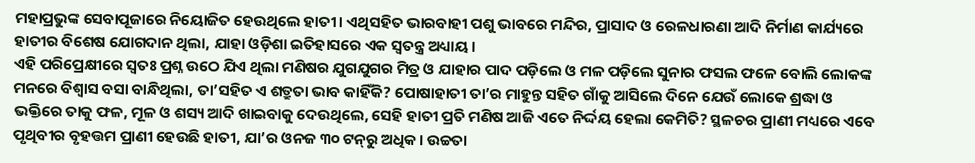ମହାପ୍ରଭୁଙ୍କ ସେବାପୂଜାରେ ନିୟୋଜିତ ହେଉଥିଲେ ହାତୀ। ଏଥିସହିତ ଭାରବାହୀ ପଶୁ ଭାବରେ ମନ୍ଦିର, ପ୍ରାସାଦ ଓ ରେଳଧାରଣା ଆଦି ନିର୍ମାଣ କାର୍ଯ୍ୟରେ ହାତୀର ବିଶେଷ ଯୋଗଦାନ ଥିଲା, ଯାହା ଓଡ଼ିଶା ଇତିହାସରେ ଏକ ସ୍ବତନ୍ତ୍ର ଅଧ୍ୟାୟ।
ଏହି ପରିପ୍ରେକ୍ଷୀରେ ସ୍ବତଃ ପ୍ରଶ୍ନ ଉଠେ ଯିଏ ଥିଲା ମଣିଷର ଯୁଗଯୁଗର ମିତ୍ର ଓ ଯାହାର ପାଦ ପଡ଼ିଲେ ଓ ମଳ ପଡ଼ିଲେ ସୁନାର ଫସଲ ଫଳେ ବୋଲି ଲୋକଙ୍କ ମନରେ ବିଶ୍ୱାସ ବସା ବାନ୍ଧିଥିଲା, ତା’ସହିତ ଏ ଶତ୍ରୁତା ଭାବ କାହିଁକି? ପୋଷାହାତୀ ତା’ର ମାହୁନ୍ତ ସହିତ ଗାଁକୁ ଆସିଲେ ଦିନେ ଯେଉଁ ଲୋକେ ଶ୍ରଦ୍ଧା ଓ ଭକ୍ତିରେ ତାକୁ ଫଳ, ମୂଳ ଓ ଶସ୍ୟ ଆଦି ଖାଇବାକୁ ଦେଉଥିଲେ, ସେହି ହାତୀ ପ୍ରତି ମଣିଷ ଆଜି ଏତେ ନିର୍ଦ୍ଦୟ ହେଲା କେମିତି? ସ୍ଥଳଚର ପ୍ରାଣୀ ମଧ୍ୟରେ ଏବେ ପୃଥିବୀର ବୃହତ୍ତମ ପ୍ରାଣୀ ହେଉଛି ହାତୀ, ଯା’ର ଓନଜ ୩୦ ଟନ୍‌ରୁ ଅଧିକ। ଉଚ୍ଚତା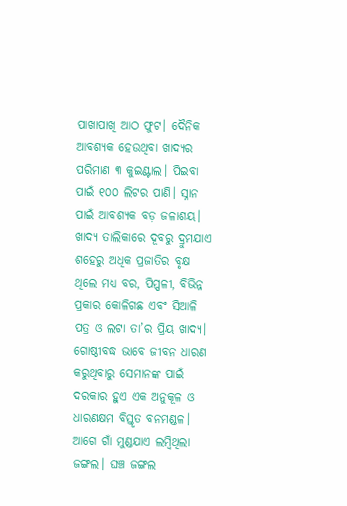ପାଖାପାଖି ଆଠ ଫୁଟ। ଦୈନିକ ଆବଶ୍ୟକ ହେଉଥିବା ଖାଦ୍ୟର ପରିମାଣ ୩ କୁଇଣ୍ଟାଲ। ପିଇବା ପାଇଁ ୧୦୦ ଲିଟର ପାଣି। ସ୍ନାନ ପାଇଁ ଆବଶ୍ୟକ ବଡ଼ ଜଳାଶୟ। ଖାଦ୍ୟ ତାଲିକାରେ ଦୂବରୁ ଦ୍ରୁମଯାଏ ଶହେରୁ ଅଧିକ ପ୍ରଜାତିର ବୃକ୍ଷ ଥିଲେ ମଧ୍ୟ ବର, ପିପ୍ପଳୀ, ବିଭିନ୍ନ ପ୍ରକାର କୋଳିଗଛ ଏବଂ ସିଆଳି ପତ୍ର ଓ ଲଟା ତା’ର ପ୍ରିୟ ଖାଦ୍ୟ। ଗୋଷ୍ଠୀବଦ୍ଧ ଭାବେ ଜୀବନ ଧାରଣ କରୁଥିବାରୁ ସେମାନଙ୍କ ପାଇଁ ଦରକାର ହୁଏ ଏକ ଅନୁକୂଳ ଓ ଧାରଣକ୍ଷମ ବିସ୍ତୃତ ବନମଣ୍ଡଳ।
ଆଗେ ଗାଁ ମୁଣ୍ଡଯାଏ ଲମ୍ବିଥିଲା ଜଙ୍ଗଲ। ଘଞ୍ଚ ଜଙ୍ଗଲ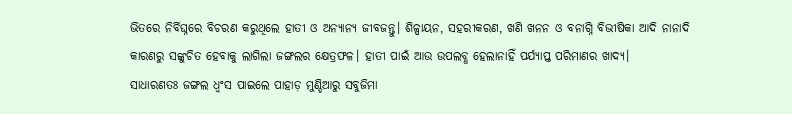ଭିତରେ ନିର୍ବିଘ୍ନରେ ବିଚରଣ କରୁଥିଲେ ହାତୀ ଓ ଅନ୍ୟାନ୍ୟ ଜୀବଜନ୍ତୁ। ଶିଳ୍ପାୟନ, ସହରୀକରଣ, ଖଣି ଖନନ ଓ ବନାଗ୍ନି ବିଭୀଷିକା ଆଦି ନାନାଦି କାରଣରୁ ସଙ୍କୁଚିତ ହେବାକୁ ଲାଗିଲା ଜଙ୍ଗଲର କ୍ଷେତ୍ରଫଳ। ହାତୀ ପାଇଁ ଆଉ ଉପଲବ୍ଧ ହେଲାନାହିଁ ପର୍ଯ୍ୟାପ୍ତ ପରିମାଣର ଖାଦ୍ୟ।
ସାଧାରଣତଃ ଜଙ୍ଗଲ ଧ୍ୱଂସ ପାଇଲେ ପାହାଡ଼ ମୁଣ୍ଡିଆରୁ ସବୁଜିମା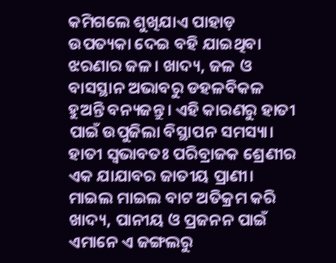କମିଗଲେ ଶୁଖିଯାଏ ପାହାଡ଼ ଉପତ୍ୟକା ଦେଇ ବହି ଯାଇଥିବା ଝରଣାର ଜଳ। ଖାଦ୍ୟ, ଜଳ ଓ ବାସସ୍ଥାନ ଅଭାବରୁ ଡହଳବିକଳ ହୁଅନ୍ତି ବନ୍ୟଜନ୍ତୁ। ଏହି କାରଣରୁ ହାତୀ ପାଇଁ ଉପୁଜିଲା ବିସ୍ଥାପନ ସମସ୍ୟା।
ହାତୀ ସ୍ବଭାବତଃ ପରିବ୍ରାଜକ ଶ୍ରେଣୀର ଏକ ଯାଯାବର ଜାତୀୟ ପ୍ରାଣୀ। ମାଇଲ ମାଇଲ ବାଟ ଅତିକ୍ରମ କରି ଖାଦ୍ୟ, ପାନୀୟ ଓ ପ୍ରଜନନ ପାଇଁ ଏମାନେ ଏ ଜଙ୍ଗଲରୁ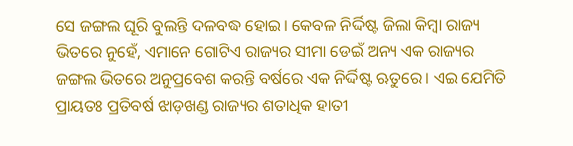ସେ ଜଙ୍ଗଲ ଘୂରି ବୁଲନ୍ତି ଦଳବଦ୍ଧ ହୋଇ। କେବଳ ନିର୍ଦ୍ଦିଷ୍ଟ ଜିଲା କିମ୍ବା ରାଜ୍ୟ ଭିତରେ ନୁହେଁ, ଏମାନେ ଗୋଟିଏ ରାଜ୍ୟର ସୀମା ଡେଇଁ ଅନ୍ୟ ଏକ ରାଜ୍ୟର ଜଙ୍ଗଲ ଭିତରେ ଅନୁପ୍ରବେଶ କରନ୍ତି ବର୍ଷରେ ଏକ ନିର୍ଦ୍ଦିଷ୍ଟ ଋତୁରେ। ଏଇ ଯେମିତି ପ୍ରାୟତଃ ପ୍ରତିବର୍ଷ ଝାଡ଼ଖଣ୍ଡ ରାଜ୍ୟର ଶତାଧିକ ହାତୀ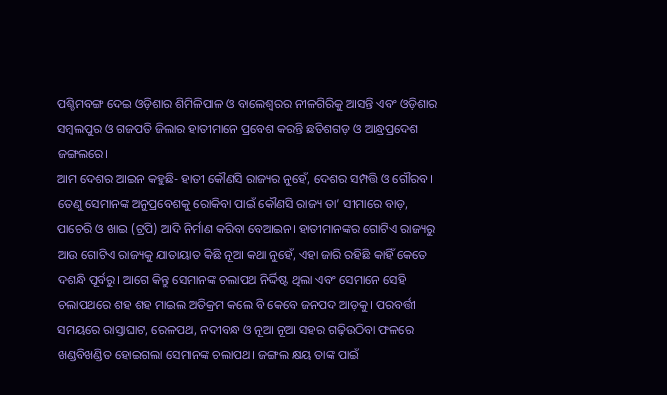ପଶ୍ଚିମବଙ୍ଗ ଦେଇ ଓଡ଼ିଶାର ଶିମିଳିପାଳ ଓ ବାଲେଶ୍ୱରର ନୀଳଗିରିକୁ ଆସନ୍ତି ଏବଂ ଓଡ଼ିଶାର ସମ୍ବଲପୁର ଓ ଗଜପତି ଜିଲାର ହାତୀମାନେ ପ୍ରବେଶ କରନ୍ତି ଛତିଶଗଡ଼ ଓ ଆନ୍ଧ୍ରପ୍ରଦେଶ ଜଙ୍ଗଲରେ।
ଆମ ଦେଶର ଆଇନ କହୁଛି- ହାତୀ କୌଣସି ରାଜ୍ୟର ନୁହେଁ, ଦେଶର ସମ୍ପତ୍ତି ଓ ଗୌରବ। ତେଣୁ ସେମାନଙ୍କ ଅନୁପ୍ରବେଶକୁ ରୋକିବା ପାଇଁ କୌଣସି ରାଜ୍ୟ ତା’ ସୀମାରେ ବାଡ଼, ପାଚେରି ଓ ଖାଇ (ଟ୍ରପି) ଆଦି ନିର୍ମାଣ କରିବା ବେଆଇନ। ହାତୀମାନଙ୍କର ଗୋଟିଏ ରାଜ୍ୟରୁ ଆଉ ଗୋଟିଏ ରାଜ୍ୟକୁ ଯାତାୟାତ କିଛି ନୂଆ କଥା ନୁହେଁ, ଏହା ଜାରି ରହିଛି କାହିଁ କେତେ ଦଶନ୍ଧି ପୂର୍ବରୁ। ଆଗେ କିନ୍ତୁ ସେମାନଙ୍କ ଚଲାପଥ ନିର୍ଦ୍ଦିଷ୍ଟ ଥିଲା ଏବଂ ସେମାନେ ସେହି ଚଲାପଥରେ ଶହ ଶହ ମାଇଲ ଅତିକ୍ରମ କଲେ ବି କେବେ ଜନପଦ ଆଡ଼କୁ। ପରବର୍ତ୍ତୀ ସମୟରେ ରାସ୍ତାଘାଟ, ରେଳପଥ, ନଦୀବନ୍ଧ ଓ ନୂଆ ନୂଆ ସହର ଗଢ଼ିଉଠିବା ଫଳରେ ଖଣ୍ଡବିଖଣ୍ଡିତ ହୋଇଗଲା ସେମାନଙ୍କ ଚଲାପଥ। ଜଙ୍ଗଲ କ୍ଷୟ ତାଙ୍କ ପାଇଁ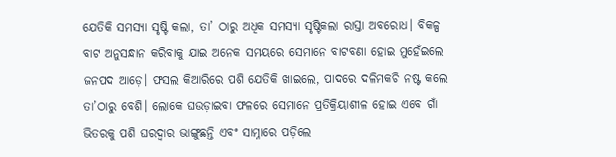ଯେତିକି ସମସ୍ୟା ସୃଷ୍ଟି କଲା, ତା’ ଠାରୁ ଅଧିକ ସମସ୍ୟା ସୃଷ୍ଟିକଲା ରାସ୍ତା ଅବରୋଧ। ବିକଳ୍ପ ବାଟ ଅନୁସନ୍ଧାନ କରିବାକୁ ଯାଇ ଅନେକ ସମୟରେ ସେମାନେ ବାଟବଣା ହୋଇ ମୁହେଁଇଲେ ଜନପଦ ଆଡ଼େ। ଫସଲ କିଆରିରେ ପଶି ଯେତିକି ଖାଇଲେ, ପାଦରେ ଦଳିମକଚି ନଷ୍ଟ କଲେ ତା’ଠାରୁ ବେଶି। ଲୋକେ ଘଉଡ଼ାଇବା ଫଳରେ ସେମାନେ ପ୍ରତିକ୍ରିୟାଶୀଳ ହୋଇ ଏବେ ଗାଁ ଭିତରକୁ ପଶି ଘରଦ୍ୱାର ଭାଙ୍ଗୁଛନ୍ତି ଏବଂ ସାମ୍ନାରେ ପଡ଼ିଲେ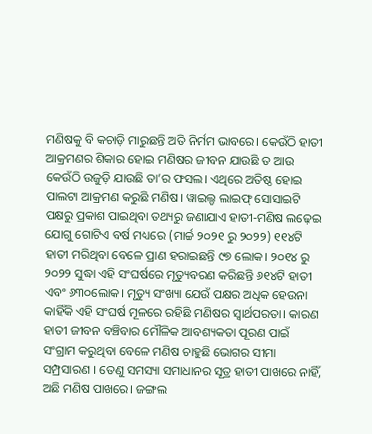ମଣିଷକୁ ବି କଚାଡ଼ି ମାରୁଛନ୍ତି ଅତି ନିର୍ମମ ଭାବରେ। କେଉଁଠି ହାତୀ ଆକ୍ରମଣର ଶିକାର ହୋଇ ମଣିଷର ଜୀବନ ଯାଉଛି ତ ଆଉ କେଉଁଠି ଉଜୁଡ଼ି ଯାଉଛି ତା’ର ଫସଲ। ଏଥିରେ ଅତିଷ୍ଠ ହୋଇ ପାଲଟା ଆକ୍ରମଣ କରୁଛି ମଣିଷ। ୱାଇଲ୍ଡ ଲାଇଫ୍‌ ସୋସାଇଟି ପକ୍ଷରୁ ପ୍ରକାଶ ପାଇଥିବା ତଥ୍ୟରୁ ଜଣାଯାଏ ହାତୀ-ମଣିଷ ଲଢ଼େଇ ଯୋଗୁ ଗୋଟିଏ ବର୍ଷ ମଧ୍ୟରେ (ମାର୍ଚ୍ଚ ୨୦୨୧ ରୁ ୨୦୨୨) ୧୧୪ଟି ହାତୀ ମରିଥିବା ବେଳେ ପ୍ରାଣ ହରାଇଛନ୍ତି ୯୭ ଲୋକ। ୨୦୧୪ ରୁ ୨୦୨୨ ସୁଦ୍ଧା ଏହି ସଂଘର୍ଷରେ ମୃତ୍ୟୁବରଣ କରିଛନ୍ତି ୬୧୪ଟି ହାତୀ ଏବଂ ୬୩୦ଲୋକ। ମୃତ୍ୟୁ ସଂଖ୍ୟା ଯେଉଁ ପକ୍ଷର ଅଧିକ ହେଉନା କାହିଁକି ଏହି ସଂଘର୍ଷ ମୂଳରେ ରହିଛି ମଣିଷର ସ୍ବାର୍ଥପରତା। କାରଣ ହାତୀ ଜୀବନ ବଞ୍ଚିବାର ମୌଳିକ ଆବଶ୍ୟକତା ପୂରଣ ପାଇଁ ସଂଗ୍ରାମ କରୁଥିବା ବେଳେ ମଣିଷ ଚାହୁଛି ଭୋଗର ସୀମା ସମ୍ପ୍ରସାରଣ । ତେଣୁ ସମସ୍ୟା ସମାଧାନର ସୂତ୍ର ହାତୀ ପାଖରେ ନାହିଁ, ଅଛି ମଣିଷ ପାଖରେ। ଜଙ୍ଗଲ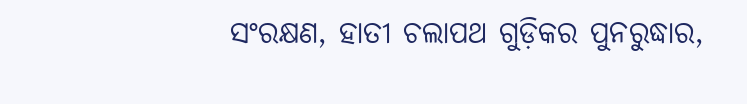ସଂରକ୍ଷଣ, ହାତୀ ଚଲାପଥ ଗୁଡ଼ିକର ପୁନରୁଦ୍ଧାର,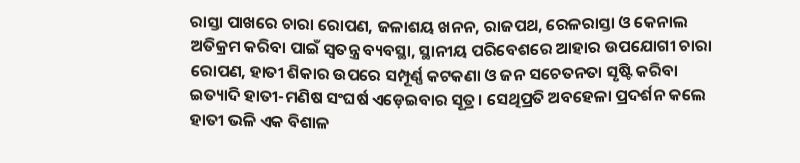ରାସ୍ତା ପାଖରେ ଚାରା ରୋପଣ, ଜଳାଶୟ ଖନନ, ରାଜପଥ, ରେଳରାସ୍ତା ଓ କେନାଲ ଅତିକ୍ରମ କରିବା ପାଇଁ ସ୍ବତନ୍ତ୍ର ବ୍ୟବସ୍ଥା, ସ୍ଥାନୀୟ ପରିବେଶରେ ଆହାର ଉପଯୋଗୀ ଚାରା ରୋପଣ, ହାତୀ ଶିକାର ଉପରେ ସମ୍ପୂର୍ଣ୍ଣ କଟକଣା ଓ ଜନ ସଚେତନତା ସୃଷ୍ଟି କରିବା ଇତ୍ୟାଦି ହାତୀ-ମଣିଷ ସଂଘର୍ଷ ଏଡ଼େଇବାର ସୂତ୍ର। ସେଥିପ୍ରତି ଅବହେଳା ପ୍ରଦର୍ଶନ କଲେ ହାତୀ ଭଳି ଏକ ବିଶାଳ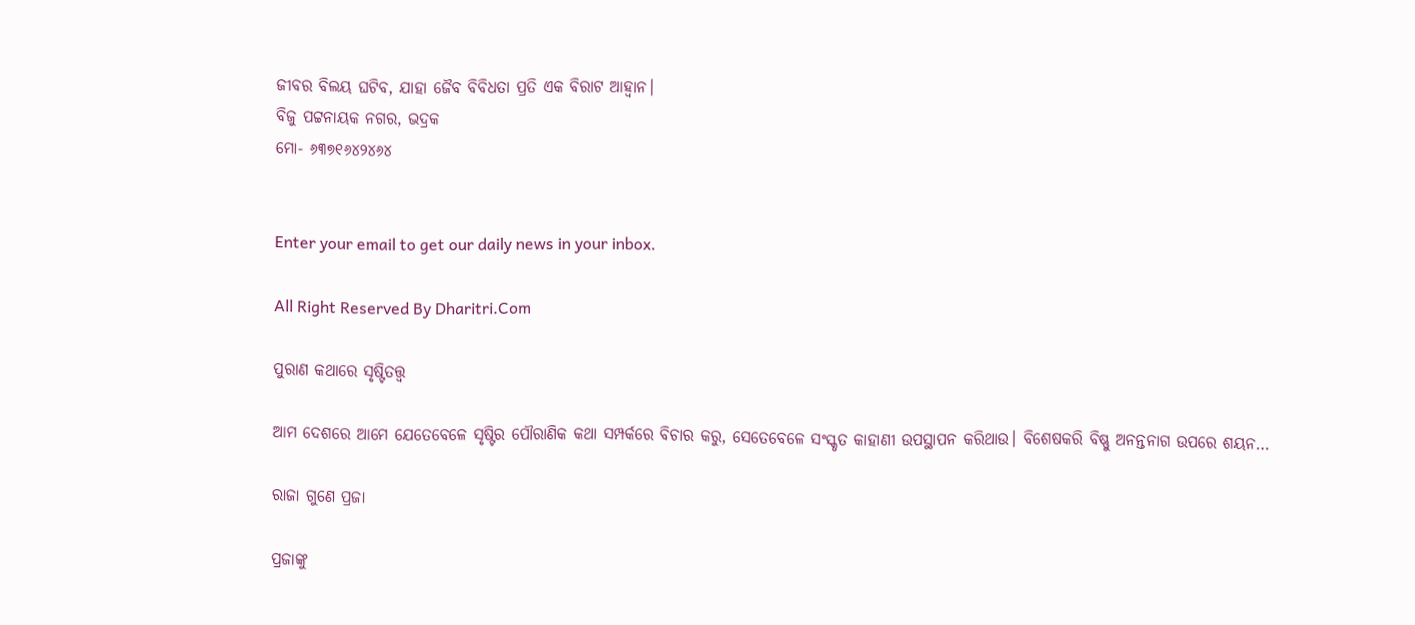ଜୀବର ବିଲୟ ଘଟିବ, ଯାହା ଜୈବ ବିବିଧତା ପ୍ରତି ଏକ ବିରାଟ ଆହ୍ବାନ।
ବିଜୁ ପଟ୍ଟନାୟକ ନଗର, ଭଦ୍ରକ
ମୋ- ୬୩୭୧୬୪୨୪୬୪


Enter your email to get our daily news in your inbox.

All Right Reserved By Dharitri.Com

ପୁରାଣ କଥାରେ ସୃଷ୍ଟିତତ୍ତ୍ୱ

ଆମ ଦେଶରେ ଆମେ ଯେତେବେଳେ ସୃଷ୍ଟିର ପୌରାଣିକ କଥା ସମ୍ପର୍କରେ ବିଚାର କରୁ, ସେତେବେଳେ ସଂସ୍କୃତ କାହାଣୀ ଉପସ୍ଥାପନ କରିଥାଉ। ବିଶେଷକରି ବିଷ୍ଣୁ ଅନନ୍ତନାଗ ଉପରେ ଶୟନ…

ରାଜା ଗୁଣେ ପ୍ରଜା

ପ୍ରଜାଙ୍କୁ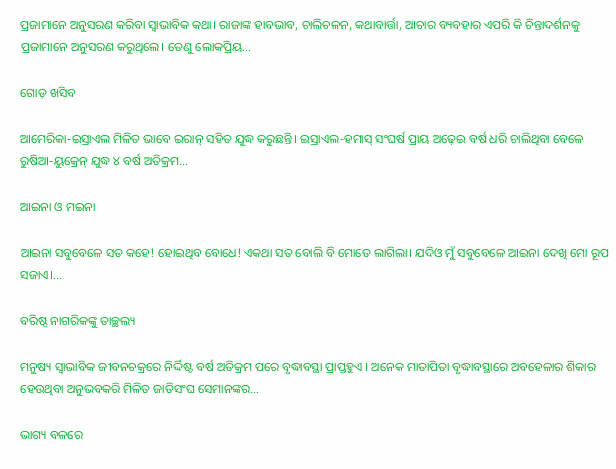ପ୍ରଜାମାନେ ଅନୁସରଣ କରିବା ସ୍ବାଭାବିକ କଥା। ରାଜାଙ୍କ ହାବଭାବ, ଚାଲିଚଳନ, କଥାବାର୍ତ୍ତା, ଆଚାର ବ୍ୟବହାର ଏପରି କି ଚିନ୍ତାଦର୍ଶନକୁ ପ୍ରଜାମାନେ ଅନୁସରଣ କରୁଥିଲେ। ତେଣୁ ଲୋକପ୍ରିୟ…

ଗୋଡ଼ ଖସିବ

ଆମେରିକା-ଇସ୍ରାଏଲ ମିଳିତ ଭାବେ ଇରାନ୍‌ ସହିତ ଯୁଦ୍ଧ କରୁଛନ୍ତି। ଇସ୍ରାଏଲ-ହମାସ୍‌ ସଂଘର୍ଷ ପ୍ରାୟ ଅଢ଼େଇ ବର୍ଷ ଧରି ଚାଲିଥିବା ବେଳେ ରୁଷିଆ-ୟୁକ୍ରେନ୍‌ ଯୁଦ୍ଧ ୪ ବର୍ଷ ଅତିକ୍ରମ…

ଆଇନା ଓ ମଇନା

ଆଇନା ସବୁବେଳେ ସତ କହେ! ହୋଇଥିବ ବୋଧେ! ଏକଥା ସତ ବୋଲି ବି ମୋତେ ଲାଗିଲା। ଯଦିଓ ମୁଁ ସବୁବେଳେ ଆଇନା ଦେଖି ମୋ ରୂପ ସଜାଏ।…

ବରିଷ୍ଠ ନାଗରିକଙ୍କୁ ତାଚ୍ଛଲ୍ୟ

ମନୁଷ୍ୟ ସ୍ବାଭାବିକ ଜୀବନଚକ୍ରରେ ନିର୍ଦ୍ଦିଷ୍ଟ ବର୍ଷ ଅତିକ୍ରମ ପରେ ବୃଦ୍ଧାବସ୍ଥା ପ୍ରାପ୍ତହୁଏ । ଅନେକ ମାତାପିତା ବୃଦ୍ଧାବସ୍ଥାରେ ଅବହେଳାର ଶିକାର ହେଉଥିବା ଅନୁଭବକରି ମିଳିତ ଜାତିସଂଘ ସେମାନଙ୍କର…

ଭାଗ୍ୟ ବଳରେ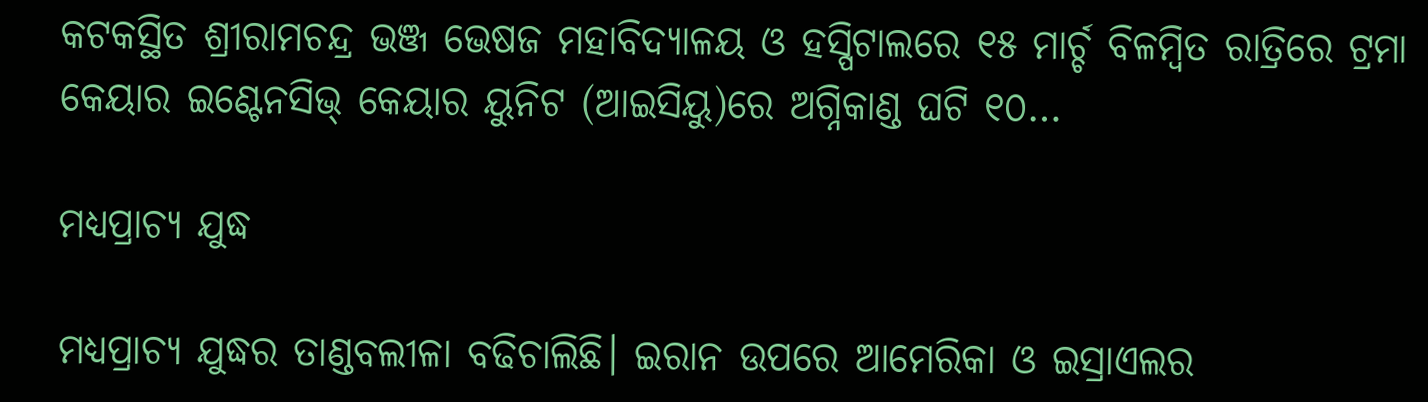କଟକସ୍ଥିତ ଶ୍ରୀରାମଚନ୍ଦ୍ର ଭଞ୍ଜ ଭେଷଜ ମହାବିଦ୍ୟାଳୟ ଓ ହସ୍ପିଟାଲରେ ୧୫ ମାର୍ଚ୍ଚ ବିଳମ୍ବିତ ରାତ୍ରିରେ ଟ୍ରମା କେୟାର ଇଣ୍ଟେନସିଭ୍‌ କେୟାର ୟୁନିଟ (ଆଇସିୟୁ)ରେ ଅଗ୍ନିକାଣ୍ଡ ଘଟି ୧୦…

ମଧ୍ୟପ୍ରାଚ୍ୟ ଯୁଦ୍ଧ

ମଧ୍ୟପ୍ରାଚ୍ୟ ଯୁଦ୍ଧର ତାଣ୍ଡବଲୀଳା ବଢିଚାଲିଛି। ଇରାନ ଉପରେ ଆମେରିକା ଓ ଇସ୍ରାଏଲର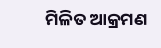ମିଳିତ ଆକ୍ରମଣ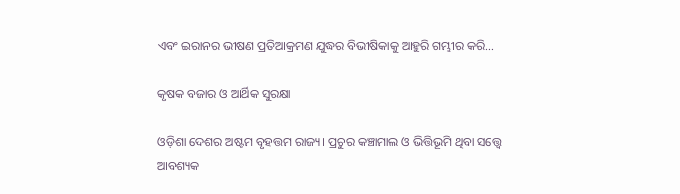ଏବଂ ଇରାନର ଭୀଷଣ ପ୍ରତିଆକ୍ରମଣ ଯୁଦ୍ଧର ବିଭୀଷିକାକୁ ଆହୁରି ଗମ୍ଭୀର କରି…

କୃଷକ ବଜାର ଓ ଆର୍ଥିକ ସୁରକ୍ଷା

ଓଡ଼ିଶା ଦେଶର ଅଷ୍ଟମ ବୃହତ୍ତମ ରାଜ୍ୟ। ପ୍ରଚୁର କଞ୍ଚାମାଲ ଓ ଭିତ୍ତିଭୂମି ଥିବା ସତ୍ତ୍ୱେ ଆବଶ୍ୟକ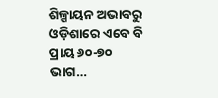ଶିଳ୍ପାୟନ ଅଭାବରୁ ଓଡ଼ିଶାରେ ଏବେ ବି ପ୍ରାୟ ୬୦-୭୦ ଭାଗ…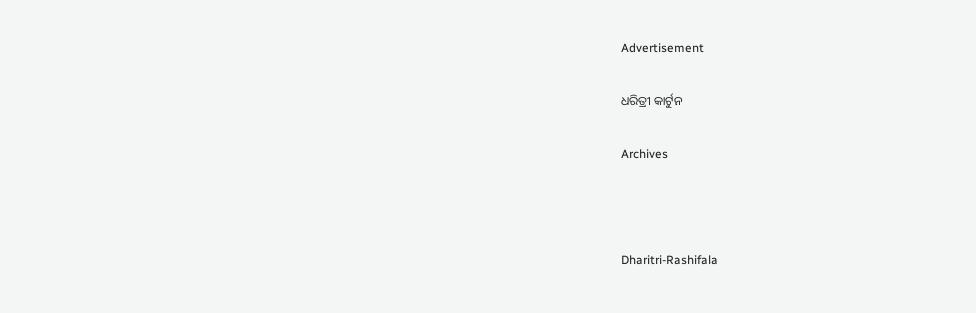Advertisement

ଧରିତ୍ରୀ କାର୍ଟୁନ

Archives



Dharitri-Rashifala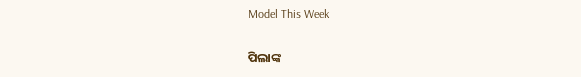Model This Week

ପିଲାଙ୍କ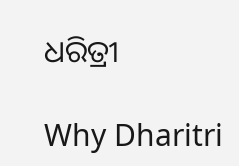ଧରିତ୍ରୀ

Why Dharitri